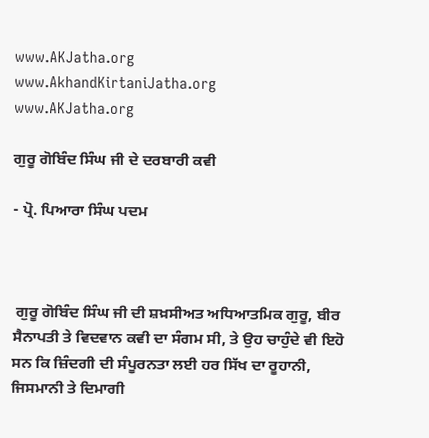www.AKJatha.org          www.AkhandKirtaniJatha.org             www.AKJatha.org

ਗੁਰੂ ਗੋਬਿੰਦ ਸਿੰਘ ਜੀ ਦੇ ਦਰਬਾਰੀ ਕਵੀ

- ਪ੍ਰੋ. ਪਿਆਰਾ ਸਿੰਘ ਪਦਮ



 ਗੁਰੂ ਗੋਬਿੰਦ ਸਿੰਘ ਜੀ ਦੀ ਸ਼ਖ਼ਸੀਅਤ ਅਧਿਆਤਮਿਕ ਗੁਰੂ, ਬੀਰ ਸੈਨਾਪਤੀ ਤੇ ਵਿਦਵਾਨ ਕਵੀ ਦਾ ਸੰਗਮ ਸੀ, ਤੇ ਉਹ ਚਾਹੁੰਦੇ ਵੀ ਇਹੋ ਸਨ ਕਿ ਜ਼ਿੰਦਗੀ ਦੀ ਸੰਪੂਰਨਤਾ ਲਈ ਹਰ ਸਿੱਖ ਦਾ ਰੂਹਾਨੀ, ਜਿਸਮਾਨੀ ਤੇ ਦਿਮਾਗੀ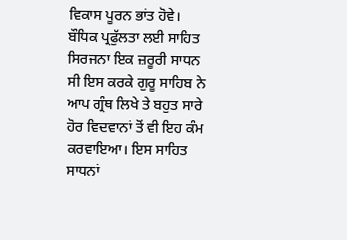ਵਿਕਾਸ ਪੂਰਨ ਭਾਂਤ ਹੋਵੇ। ਬੌਧਿਕ ਪ੍ਰਫੁੱਲਤਾ ਲਈ ਸਾਹਿਤ ਸਿਰਜਨਾ ਇਕ ਜ਼ਰੂਰੀ ਸਾਧਨ ਸੀ ਇਸ ਕਰਕੇ ਗੁਰੂ ਸਾਹਿਬ ਨੇ ਆਪ ਗ੍ਰੰਥ ਲਿਖੇ ਤੇ ਬਹੁਤ ਸਾਰੇ ਹੋਰ ਵਿਦਵਾਨਾਂ ਤੋਂ ਵੀ ਇਹ ਕੰਮ ਕਰਵਾਇਆ। ਇਸ ਸਾਹਿਤ ਸਾਧਨਾਂ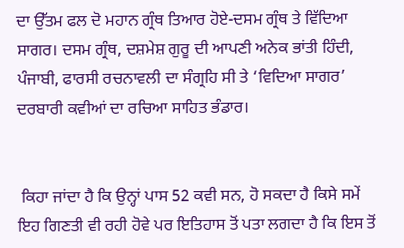ਦਾ ਉੱਤਮ ਫਲ ਦੋ ਮਹਾਨ ਗ੍ਰੰਥ ਤਿਆਰ ਹੋਏ-ਦਸਮ ਗ੍ਰੰਥ ਤੇ ਵਿੱਦਿਆ ਸਾਗਰ। ਦਸਮ ਗ੍ਰੰਥ, ਦਸ਼ਮੇਸ਼ ਗੁਰੂ ਦੀ ਆਪਣੀ ਅਨੇਕ ਭਾਂਤੀ ਹਿੰਦੀ, ਪੰਜਾਬੀ, ਫਾਰਸੀ ਰਚਨਾਵਲੀ ਦਾ ਸੰਗ੍ਰਹਿ ਸੀ ਤੇ ‘ਵਿਦਿਆ ਸਾਗਰ’ ਦਰਬਾਰੀ ਕਵੀਆਂ ਦਾ ਰਚਿਆ ਸਾਹਿਤ ਭੰਡਾਰ।


 ਕਿਹਾ ਜਾਂਦਾ ਹੈ ਕਿ ਉਨ੍ਹਾਂ ਪਾਸ 52 ਕਵੀ ਸਨ, ਹੋ ਸਕਦਾ ਹੈ ਕਿਸੇ ਸਮੇਂ ਇਹ ਗਿਣਤੀ ਵੀ ਰਹੀ ਹੋਵੇ ਪਰ ਇਤਿਹਾਸ ਤੋਂ ਪਤਾ ਲਗਦਾ ਹੈ ਕਿ ਇਸ ਤੋਂ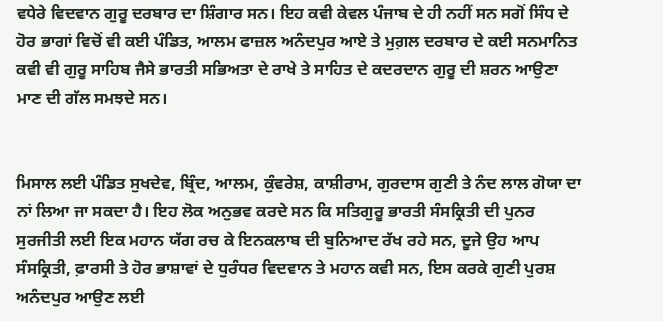ਵਧੇਰੇ ਵਿਦਵਾਨ ਗੁਰੂ ਦਰਬਾਰ ਦਾ ਸ਼ਿੰਗਾਰ ਸਨ। ਇਹ ਕਵੀ ਕੇਵਲ ਪੰਜਾਬ ਦੇ ਹੀ ਨਹੀਂ ਸਨ ਸਗੋਂ ਸਿੰਧ ਦੇ ਹੋਰ ਭਾਗਾਂ ਵਿਚੋਂ ਵੀ ਕਈ ਪੰਡਿਤ, ਆਲਮ ਫਾਜ਼ਲ ਅਨੰਦਪੁਰ ਆਏ ਤੇ ਮੁਗ਼ਲ ਦਰਬਾਰ ਦੇ ਕਈ ਸਨਮਾਨਿਤ ਕਵੀ ਵੀ ਗੁਰੂ ਸਾਹਿਬ ਜੈਸੇ ਭਾਰਤੀ ਸਭਿਅਤਾ ਦੇ ਰਾਖੇ ਤੇ ਸਾਹਿਤ ਦੇ ਕਦਰਦਾਨ ਗੁਰੂ ਦੀ ਸ਼ਰਨ ਆਉਣਾ ਮਾਣ ਦੀ ਗੱਲ ਸਮਝਦੇ ਸਨ।


ਮਿਸਾਲ ਲਈ ਪੰਡਿਤ ਸੁਖਦੇਵ, ਬ੍ਰਿੰਦ, ਆਲਮ, ਕੁੰਵਰੇਸ਼, ਕਾਸ਼ੀਰਾਮ, ਗੁਰਦਾਸ ਗੁਣੀ ਤੇ ਨੰਦ ਲਾਲ ਗੋਯਾ ਦਾ ਨਾਂ ਲਿਆ ਜਾ ਸਕਦਾ ਹੈ। ਇਹ ਲੋਕ ਅਨੁਭਵ ਕਰਦੇ ਸਨ ਕਿ ਸਤਿਗੁਰੂ ਭਾਰਤੀ ਸੰਸਕ੍ਰਿਤੀ ਦੀ ਪੁਨਰ ਸੁਰਜੀਤੀ ਲਈ ਇਕ ਮਹਾਨ ਯੱਗ ਰਚ ਕੇ ਇਨਕਲਾਬ ਦੀ ਬੁਨਿਆਦ ਰੱਖ ਰਹੇ ਸਨ, ਦੂਜੇ ਉਹ ਆਪ ਸੰਸਕ੍ਰਿਤੀ, ਫ਼ਾਰਸੀ ਤੇ ਹੋਰ ਭਾਸ਼ਾਵਾਂ ਦੇ ਧੁਰੰਧਰ ਵਿਦਵਾਨ ਤੇ ਮਹਾਨ ਕਵੀ ਸਨ, ਇਸ ਕਰਕੇ ਗੁਣੀ ਪੁਰਸ਼ ਅਨੰਦਪੁਰ ਆਉਣ ਲਈ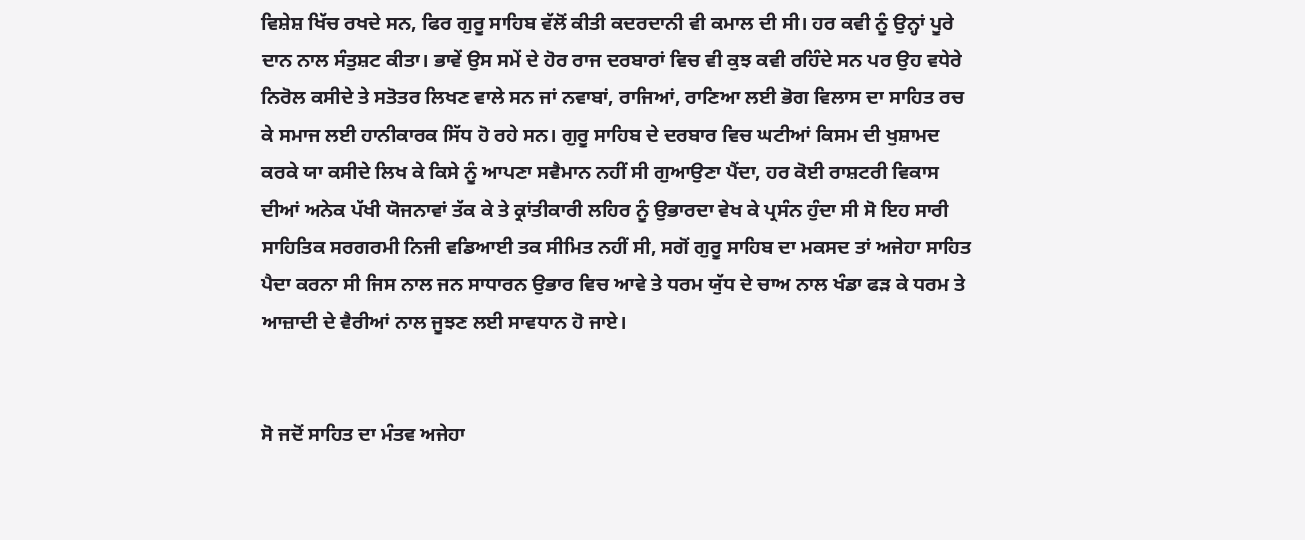ਵਿਸ਼ੇਸ਼ ਖਿੱਚ ਰਖਦੇ ਸਨ, ਫਿਰ ਗੁਰੂ ਸਾਹਿਬ ਵੱਲੋਂ ਕੀਤੀ ਕਦਰਦਾਨੀ ਵੀ ਕਮਾਲ ਦੀ ਸੀ। ਹਰ ਕਵੀ ਨੂੰ ਉਨ੍ਹਾਂ ਪੂਰੇ ਦਾਨ ਨਾਲ ਸੰਤੁਸ਼ਟ ਕੀਤਾ। ਭਾਵੇਂ ਉਸ ਸਮੇਂ ਦੇ ਹੋਰ ਰਾਜ ਦਰਬਾਰਾਂ ਵਿਚ ਵੀ ਕੁਝ ਕਵੀ ਰਹਿੰਦੇ ਸਨ ਪਰ ਉਹ ਵਧੇਰੇ ਨਿਰੋਲ ਕਸੀਦੇ ਤੇ ਸਤੋਤਰ ਲਿਖਣ ਵਾਲੇ ਸਨ ਜਾਂ ਨਵਾਬਾਂ, ਰਾਜਿਆਂ, ਰਾਣਿਆ ਲਈ ਭੋਗ ਵਿਲਾਸ ਦਾ ਸਾਹਿਤ ਰਚ ਕੇ ਸਮਾਜ ਲਈ ਹਾਨੀਕਾਰਕ ਸਿੱਧ ਹੋ ਰਹੇ ਸਨ। ਗੁਰੂ ਸਾਹਿਬ ਦੇ ਦਰਬਾਰ ਵਿਚ ਘਟੀਆਂ ਕਿਸਮ ਦੀ ਖੁਸ਼ਾਮਦ ਕਰਕੇ ਯਾ ਕਸੀਦੇ ਲਿਖ ਕੇ ਕਿਸੇ ਨੂੰ ਆਪਣਾ ਸਵੈਮਾਨ ਨਹੀਂ ਸੀ ਗੁਆਉਣਾ ਪੈਂਦਾ, ਹਰ ਕੋਈ ਰਾਸ਼ਟਰੀ ਵਿਕਾਸ ਦੀਆਂ ਅਨੇਕ ਪੱਖੀ ਯੋਜਨਾਵਾਂ ਤੱਕ ਕੇ ਤੇ ਕ੍ਰਾਂਤੀਕਾਰੀ ਲਹਿਰ ਨੂੰ ਉਭਾਰਦਾ ਵੇਖ ਕੇ ਪ੍ਰਸੰਨ ਹੁੰਦਾ ਸੀ ਸੋ ਇਹ ਸਾਰੀ ਸਾਹਿਤਿਕ ਸਰਗਰਮੀ ਨਿਜੀ ਵਡਿਆਈ ਤਕ ਸੀਮਿਤ ਨਹੀਂ ਸੀ, ਸਗੋਂ ਗੁਰੂ ਸਾਹਿਬ ਦਾ ਮਕਸਦ ਤਾਂ ਅਜੇਹਾ ਸਾਹਿਤ ਪੈਦਾ ਕਰਨਾ ਸੀ ਜਿਸ ਨਾਲ ਜਨ ਸਾਧਾਰਨ ਉਭਾਰ ਵਿਚ ਆਵੇ ਤੇ ਧਰਮ ਯੁੱਧ ਦੇ ਚਾਅ ਨਾਲ ਖੰਡਾ ਫੜ ਕੇ ਧਰਮ ਤੇ ਆਜ਼ਾਦੀ ਦੇ ਵੈਰੀਆਂ ਨਾਲ ਜੂਝਣ ਲਈ ਸਾਵਧਾਨ ਹੋ ਜਾਏ।


ਸੋ ਜਦੋਂ ਸਾਹਿਤ ਦਾ ਮੰਤਵ ਅਜੇਹਾ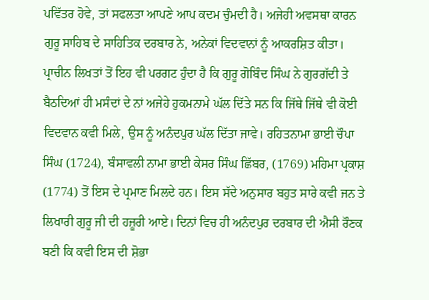ਪਵਿੱਤਰ ਹੋਵੇ, ਤਾਂ ਸਫਲਤਾ ਆਪਣੇ ਆਪ ਕਦਮ ਚੁੰਮਦੀ ਹੈ। ਅਜੇਹੀ ਅਵਸਥਾ ਕਾਰਨ ਗੁਰੂ ਸਾਹਿਬ ਦੇ ਸਾਹਿਤਿਕ ਦਰਬਾਰ ਨੇ, ਅਨੇਕਾਂ ਵਿਦਵਾਨਾਂ ਨੂੰ ਆਕਰਸ਼ਿਤ ਕੀਤਾ। ਪ੍ਰਾਚੀਨ ਲਿਖਤਾਂ ਤੋਂ ਇਹ ਵੀ ਪਰਗਟ ਹੁੰਦਾ ਹੈ ਕਿ ਗੁਰੂ ਗੋਬਿੰਦ ਸਿੰਘ ਨੇ ਗੁਰਗੱਦੀ ਤੇ ਬੈਠਦਿਆਂ ਹੀ ਮਸੰਦਾਂ ਦੇ ਨਾਂ ਅਜੇਹੇ ਹੁਕਮਨਾਮੇ ਘੱਲ ਦਿੱਤੇ ਸਨ ਕਿ ਜਿੱਥੇ ਜਿੱਥੇ ਵੀ ਕੋਈ ਵਿਦਵਾਨ ਕਵੀ ਮਿਲੇ, ਉਸ ਨੂੰ ਅਨੰਦਪੁਰ ਘੱਲ ਦਿੱਤਾ ਜਾਵੇ। ਰਹਿਤਨਾਮਾ ਭਾਈ ਚੌਪਾ ਸਿੰਘ (1724), ਬੰਸਾਵਲੀ ਨਾਮਾ ਭਾਈ ਕੇਸਰ ਸਿੰਘ ਛਿੱਬਰ, (1769) ਮਹਿਮਾ ਪ੍ਰਕਾਸ਼ (1774) ਤੋਂ ਇਸ ਦੇ ਪ੍ਰਮਾਣ ਮਿਲਦੇ ਹਨ। ਇਸ ਸੱਦੇ ਅਨੁਸਾਰ ਬਹੁਤ ਸਾਰੇ ਕਵੀ ਜਨ ਤੇ ਲਿਖਾਰੀ ਗੁਰੂ ਜੀ ਦੀ ਹਜ਼ੂਰੀ ਆਏ। ਦਿਨਾਂ ਵਿਚ ਹੀ ਅਨੰਦਪੁਰ ਦਰਬਾਰ ਦੀ ਐਸੀ ਰੌਣਕ ਬਣੀ ਕਿ ਕਵੀ ਇਸ ਦੀ ਸ਼ੋਭਾ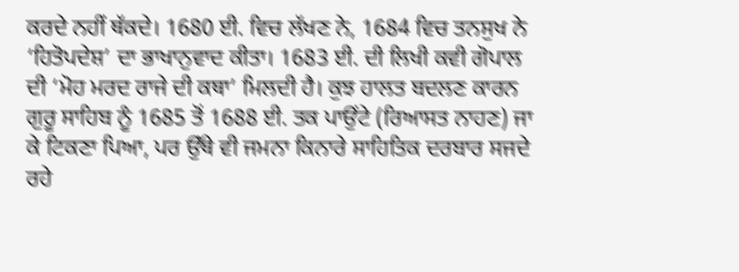ਕਰਦੇ ਨਹੀਂ ਥੱਕਦੇ। 1680 ਈ. ਵਿਚ ਲੱਖਣ ਨੇ, 1684 ਵਿਚ ਤਨਸੁਖ ਨੇ ‘ਹਿਤੋਪਦੇਸ਼’ ਦਾ ਭਾਖਾਨੁਵਾਦ ਕੀਤਾ। 1683 ਈ. ਦੀ ਲਿਖੀ ਕਵੀ ਗੋਪਾਲ ਦੀ ‘ਮੋਹ ਮਰਦ ਰਾਜੇ ਦੀ ਕਥਾ’ ਮਿਲਦੀ ਹੈ। ਕੁਝ ਹਾਲਤ ਬਦਲਣ ਕਾਰਨ ਗੁਰੂ ਸਾਹਿਬ ਨੂੰ 1685 ਤੋਂ 1688 ਈ. ਤਕ ਪਾਉਂਟੇ (ਰਿਆਸਤ ਨਾਹਣ) ਜਾ ਕੇ ਟਿਕਣਾ ਪਿਆ, ਪਰ ਉੱਥੇ ਵੀ ਜਮਨਾ ਕਿਨਾਰੇ ਸਾਹਿਤਿਕ ਦਰਬਾਰ ਸਜਦੇ ਰਹੇ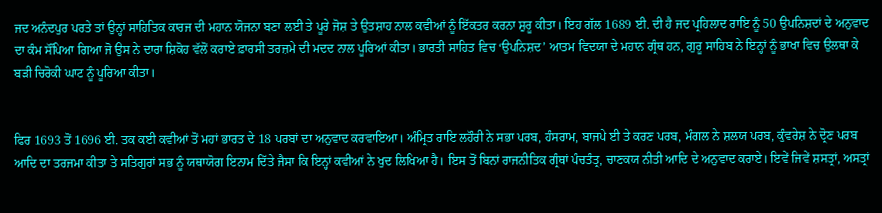ਜਦ ਅਨੰਦਪੁਰ ਪਰਤੇ ਤਾਂ ਉਨ੍ਹਾਂ ਸਾਹਿਤਿਕ ਕਾਰਜ ਦੀ ਮਹਾਨ ਯੋਜਨਾ ਬਣਾ ਲਈ ਤੇ ਪੂਰੇ ਜੋਸ਼ ਤੇ ਉਤਸ਼ਾਹ ਨਾਲ ਕਵੀਆਂ ਨੂੰ ਇੱਕਤਰ ਕਰਨਾ ਸ਼ੁਰੂ ਕੀਤਾ। ਇਹ ਗੱਲ 1689 ਈ. ਦੀ ਹੈ ਜਦ ਪ੍ਰਹਿਲਾਦ ਰਾਇ ਨੂੰ 50 ਉਪਨਿਸ਼ਦਾਂ ਦੇ ਅਨੁਵਾਦ ਦਾ ਕੰਮ ਸੌਂਪਿਆ ਗਿਆ ਜੋ ਉਸ ਨੇ ਦਾਰਾ ਸ਼ਿਕੋਹ ਵੱਲੋਂ ਕਰਾਏ ਫ਼ਾਰਸੀ ਤਰਜ਼ਮੇ ਦੀ ਮਦਦ ਨਾਲ ਪੂਰਿਆਂ ਕੀਤਾ। ਭਾਰਤੀ ਸਾਹਿਤ ਵਿਚ ‘ਉਪਨਿਸ਼ਦ’ ਆਤਮ ਵਿਦਯਾ ਦੇ ਮਹਾਨ ਗ੍ਰੰਥ ਹਨ, ਗੁਰੂ ਸਾਹਿਬ ਨੇ ਇਨ੍ਹਾਂ ਨੂੰ ਭਾਖਾ ਵਿਚ ਉਲਥਾ ਕੇ ਬੜੀ ਚਿਰੋਕੀ ਘਾਟ ਨੂੰ ਪੂਰਿਆ ਕੀਤਾ।


ਫਿਰ 1693 ਤੋਂ 1696 ਈ. ਤਕ ਕਈ ਕਵੀਆਂ ਤੋਂ ਮਹਾਂ ਭਾਰਤ ਦੇ 18 ਪਰਬਾਂ ਦਾ ਅਨੁਵਾਦ ਕਰਵਾਇਆ। ਅੰਮ੍ਰਿਤ ਰਾਇ ਲਹੌਰੀ ਨੇ ਸਭਾ ਪਰਬ, ਹੰਸਰਾਮ, ਬਾਜਪੇ ਈ ਤੇ ਕਰਣ ਪਰਬ, ਮੰਗਲ ਨੇ ਸ਼ਲਯ ਪਰਬ, ਕੁੰਵਰੇਸ਼ ਨੇ ਦ੍ਰੋਣ ਪਰਬ ਆਦਿ ਦਾ ਤਰਜਮਾ ਕੀਤਾ ਤੇ ਸਤਿਗੁਰਾਂ ਸਭ ਨੂੰ ਯਥਾਯੋਗ ਇਨਾਮ ਦਿੱਤੇ ਜੈਸਾ ਕਿ ਇਨ੍ਹਾਂ ਕਵੀਆਂ ਨੇ ਖੁਦ ਲਿਖਿਆ ਹੈ। ਇਸ ਤੋਂ ਬਿਨਾਂ ਰਾਜਨੀਤਿਕ ਗ੍ਰੰਥਾਂ ਪੰਚਤੰਤ੍ਰ, ਚਾਣਕਯ ਨੀਤੀ ਆਦਿ ਦੇ ਅਨੁਵਾਦ ਕਰਾਏ। ਇਵੇਂ ਜਿਵੇਂ ਸ਼ਸਤ੍ਰਾਂ, ਅਸਤ੍ਰਾਂ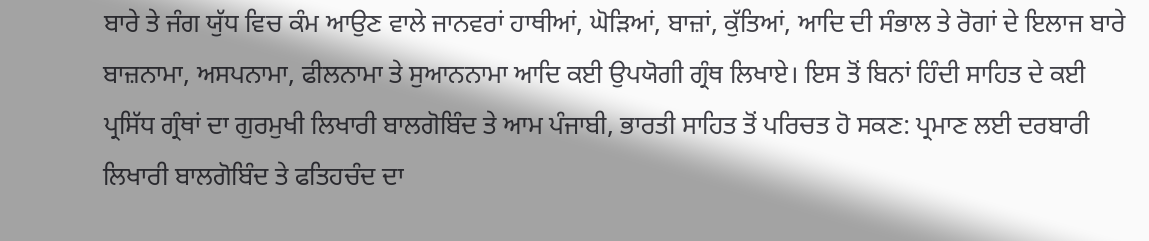ਬਾਰੇ ਤੇ ਜੰਗ ਯੁੱਧ ਵਿਚ ਕੰਮ ਆਉਣ ਵਾਲੇ ਜਾਨਵਰਾਂ ਹਾਥੀਆਂ, ਘੋੜਿਆਂ, ਬਾਜ਼ਾਂ, ਕੁੱਤਿਆਂ, ਆਦਿ ਦੀ ਸੰਭਾਲ ਤੇ ਰੋਗਾਂ ਦੇ ਇਲਾਜ ਬਾਰੇ ਬਾਜ਼ਨਾਮਾ, ਅਸਪਨਾਮਾ, ਫੀਲਨਾਮਾ ਤੇ ਸੁਆਨਨਾਮਾ ਆਦਿ ਕਈ ਉਪਯੋਗੀ ਗ੍ਰੰਥ ਲਿਖਾਏ। ਇਸ ਤੋਂ ਬਿਨਾਂ ਹਿੰਦੀ ਸਾਹਿਤ ਦੇ ਕਈ ਪ੍ਰਸਿੱਧ ਗ੍ਰੰਥਾਂ ਦਾ ਗੁਰਮੁਖੀ ਲਿਖਾਰੀ ਬਾਲਗੋਬਿੰਦ ਤੇ ਆਮ ਪੰਜਾਬੀ, ਭਾਰਤੀ ਸਾਹਿਤ ਤੋਂ ਪਰਿਚਤ ਹੋ ਸਕਣ: ਪ੍ਰਮਾਣ ਲਈ ਦਰਬਾਰੀ ਲਿਖਾਰੀ ਬਾਲਗੋਬਿੰਦ ਤੇ ਫਤਿਹਚੰਦ ਦਾ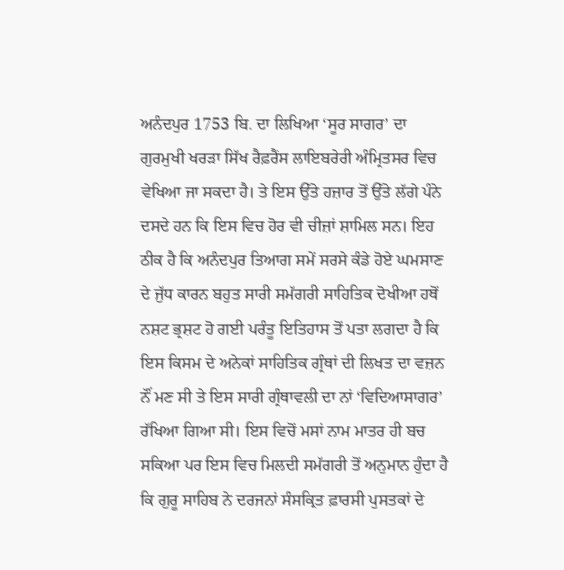ਅਨੰਦਪੁਰ 1753 ਬਿ. ਦਾ ਲਿਖਿਆ ‘ਸੂਰ ਸਾਗਰ’ ਦਾ ਗੁਰਮੁਖੀ ਖਰੜਾ ਸਿੱਖ ਰੈਫ਼ਰੈਂਸ ਲਾਇਬਰੇਰੀ ਅੰਮ੍ਰਿਤਸਰ ਵਿਚ ਵੇਖਿਆ ਜਾ ਸਕਦਾ ਹੈ। ਤੇ ਇਸ ਉੱਤੇ ਹਜ਼ਾਰ ਤੋਂ ਉੱਤੇ ਲੱਗੇ ਪੰਨੇ ਦਸਦੇ ਹਨ ਕਿ ਇਸ ਵਿਚ ਹੋਰ ਵੀ ਚੀਜ਼ਾਂ ਸ਼ਾਮਿਲ ਸਨ। ਇਹ ਠੀਕ ਹੈ ਕਿ ਅਨੰਦਪੁਰ ਤਿਆਗ ਸਮੇਂ ਸਰਸੇ ਕੰਡੇ ਹੋਏ ਘਮਸਾਣ ਦੇ ਜੁੱਧ ਕਾਰਨ ਬਹੁਤ ਸਾਰੀ ਸਮੱਗਰੀ ਸਾਹਿਤਿਕ ਦੋਖੀਆ ਹਥੋਂ ਨਸ਼ਟ ਭ੍ਰਸ਼ਟ ਹੋ ਗਈ ਪਰੰਤੂ ਇਤਿਹਾਸ ਤੋਂ ਪਤਾ ਲਗਦਾ ਹੈ ਕਿ ਇਸ ਕਿਸਮ ਦੇ ਅਨੇਕਾਂ ਸਾਹਿਤਿਕ ਗ੍ਰੰਥਾਂ ਦੀ ਲਿਖਤ ਦਾ ਵਜ਼ਨ ਨੌਂ ਮਣ ਸੀ ਤੇ ਇਸ ਸਾਰੀ ਗ੍ਰੰਥਾਵਲੀ ਦਾ ਨਾਂ ‘ਵਿਦਿਆਸਾਗਰ’ ਰੱਖਿਆ ਗਿਆ ਸੀ। ਇਸ ਵਿਚੋਂ ਮਸਾਂ ਨਾਮ ਮਾਤਰ ਹੀ ਬਚ ਸਕਿਆ ਪਰ ਇਸ ਵਿਚ ਮਿਲਦੀ ਸਮੱਗਰੀ ਤੋਂ ਅਨੁਮਾਨ ਹੁੰਦਾ ਹੈ ਕਿ ਗੁਰੂ ਸਾਹਿਬ ਨੇ ਦਰਜਨਾਂ ਸੰਸਕ੍ਰਿਤ ਫ਼ਾਰਸੀ ਪੁਸਤਕਾਂ ਦੇ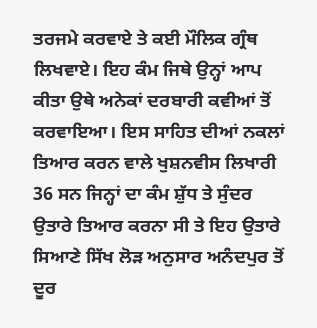ਤਰਜਮੇ ਕਰਵਾਏ ਤੇ ਕਈ ਮੌਲਿਕ ਗ੍ਰੰਥ ਲਿਖਵਾਏ। ਇਹ ਕੰਮ ਜਿਥੇ ਉਨ੍ਹਾਂ ਆਪ ਕੀਤਾ ਉਥੇ ਅਨੇਕਾਂ ਦਰਬਾਰੀ ਕਵੀਆਂ ਤੋਂ ਕਰਵਾਇਆ। ਇਸ ਸਾਹਿਤ ਦੀਆਂ ਨਕਲਾਂ ਤਿਆਰ ਕਰਨ ਵਾਲੇ ਖੁਸ਼ਨਵੀਸ ਲਿਖਾਰੀ 36 ਸਨ ਜਿਨ੍ਹਾਂ ਦਾ ਕੰਮ ਸ਼ੁੱਧ ਤੇ ਸੁੰਦਰ ਉਤਾਰੇ ਤਿਆਰ ਕਰਨਾ ਸੀ ਤੇ ਇਹ ਉਤਾਰੇ ਸਿਆਣੇ ਸਿੱਖ ਲੋੜ ਅਨੁਸਾਰ ਅਨੰਦਪੁਰ ਤੋਂ ਦੂਰ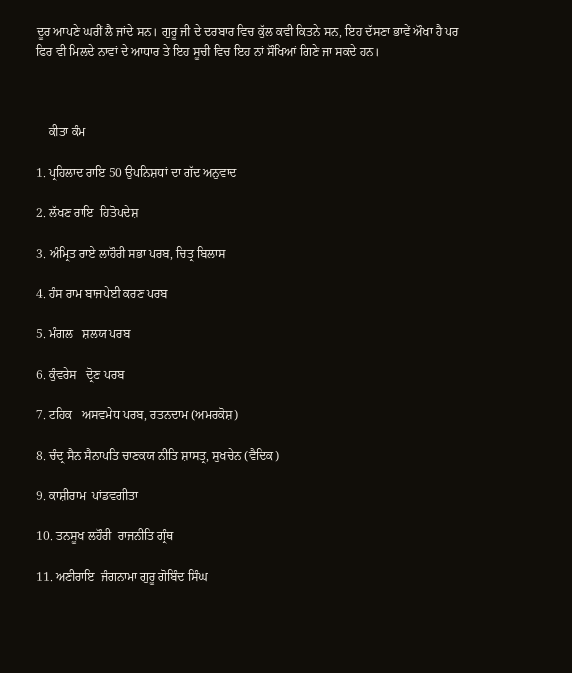ਦੂਰ ਆਪਣੇ ਘਰੀਂ ਲੈ ਜਾਂਦੇ ਸਨ। ਗੁਰੂ ਜੀ ਦੇ ਦਰਬਾਰ ਵਿਚ ਕੁੱਲ ਕਵੀ ਕਿਤਨੇ ਸਨ, ਇਹ ਦੱਸਣਾ ਭਾਵੇਂ ਔਖਾ ਹੈ ਪਰ ਫਿਰ ਵੀ ਮਿਲਦੇ ਨਾਵਾਂ ਦੇ ਆਧਾਰ ਤੇ ਇਹ ਸੂਚੀ ਵਿਚ ਇਹ ਨਾਂ ਸੌਖਿਆਂ ਗਿਣੇ ਜਾ ਸਕਦੇ ਹਨ।



    ਕੀਤਾ ਕੰਮ

1. ਪ੍ਰਹਿਲਾਦ ਰਾਇ 50 ਉਪਨਿਸ਼ਧਾਂ ਦਾ ਗੱਦ ਅਨੁਵਾਦ

2. ਲੱਖਣ ਰਾਇ  ਹਿਤੋਪਦੇਸ਼

3. ਅੰਮ੍ਰਿਤ ਰਾਏ ਲਾਹੌਰੀ ਸਭਾ ਪਰਬ, ਚਿਤ੍ਰ ਬਿਲਾਸ

4. ਹੰਸ ਰਾਮ ਬਾਜਪੇਈ ਕਰਣ ਪਰਬ

5. ਮੰਗਲ   ਸ਼ਲਯ ਪਰਬ

6. ਕੁੰਵਰੇਸ   ਦ੍ਰੋਣ ਪਰਬ

7. ਟਹਿਕ   ਅਸਵਮੇਧ ਪਰਬ, ਰਤਨਦਾਮ (ਅਮਰਕੋਸ਼)

8. ਚੰਦ੍ਰ ਸੈਨ ਸੈਨਾਪਤਿ ਚਾਣਕਯ ਨੀਤਿ ਸ਼ਾਸਤ੍ਰ, ਸੁਖਚੇਨ (ਵੈਦਿਕ)

9. ਕਾਸ਼ੀਰਾਮ  ਪਾਂਡਵਗੀਤਾ

10. ਤਨਸੂਖ ਲਹੌਰੀ  ਰਾਜਨੀਤਿ ਗ੍ਰੰਥ

11. ਅਣੀਰਾਇ  ਜੰਗਨਾਮਾ ਗੁਰੂ ਗੋਬਿੰਦ ਸਿੰਘ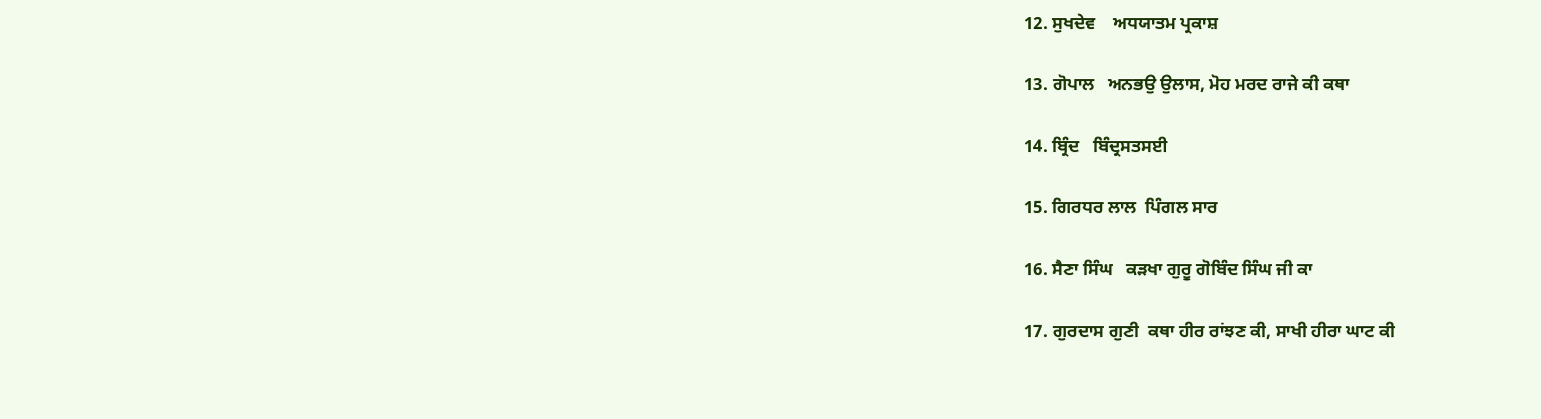12. ਸੁਖਦੇਵ    ਅਧਯਾਤਮ ਪ੍ਰਕਾਸ਼

13. ਗੋਪਾਲ   ਅਨਭਉ ਉਲਾਸ, ਮੋਹ ਮਰਦ ਰਾਜੇ ਕੀ ਕਥਾ

14. ਬ੍ਰਿੰਦ   ਬਿੰਦ੍ਰਸਤਸਈ

15. ਗਿਰਧਰ ਲਾਲ  ਪਿੰਗਲ ਸਾਰ

16. ਸੈਣਾ ਸਿੰਘ   ਕੜਖਾ ਗੁਰੂ ਗੋਬਿੰਦ ਸਿੰਘ ਜੀ ਕਾ

17. ਗੁਰਦਾਸ ਗੁਣੀ  ਕਥਾ ਹੀਰ ਰਾਂਝਣ ਕੀ, ਸਾਖੀ ਹੀਰਾ ਘਾਟ ਕੀ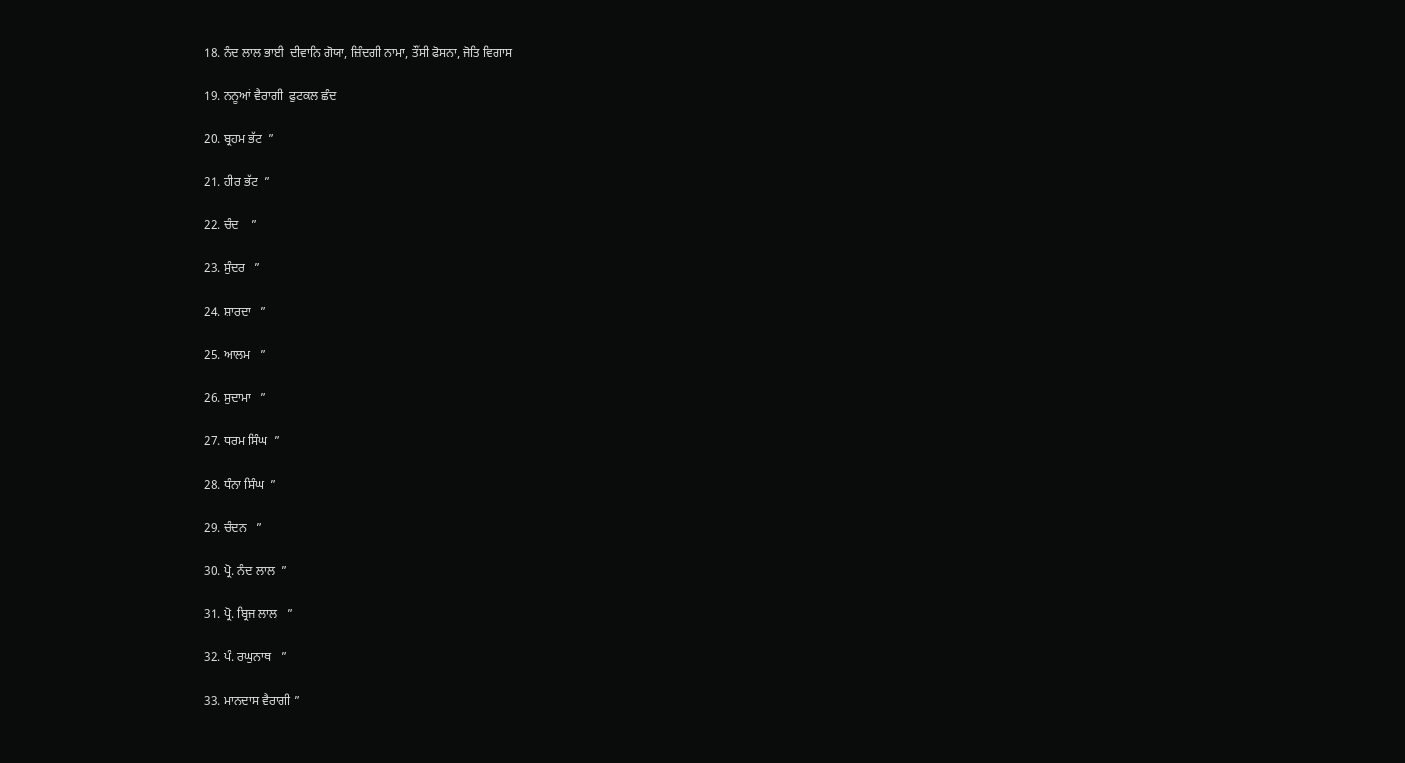18. ਨੰਦ ਲਾਲ ਭਾਈ  ਦੀਵਾਨਿ ਗੋਯਾ, ਜ਼ਿੰਦਗੀ ਨਾਮਾ, ਤੌਂਸੀ ਫੋਸਨਾ, ਜੋਤਿ ਵਿਗਾਸ

19. ਨਨੂਆਂ ਵੈਰਾਗੀ  ਫੁਟਕਲ ਛੰਦ

20. ਬ੍ਰਹਮ ਭੱਟ  ”

21. ਹੀਰ ਭੱਟ  ”

22. ਚੰਦ    ”

23. ਸੁੰਦਰ   ”

24. ਸ਼ਾਰਦਾ   ”

25. ਆਲਮ   ”

26. ਸੁਦਾਮਾ   ”

27. ਧਰਮ ਸਿੰਘ  ”

28. ਧੰਨਾ ਸਿੰਘ  ”

29. ਚੰਦਨ   ”

30. ਪ੍ਰੋ. ਨੰਦ ਲਾਲ  ”

31. ਪ੍ਰੋ. ਬ੍ਰਿਜ ਲਾਲ   ”

32. ਪੰ. ਰਘੁਨਾਥ   ”

33. ਮਾਨਦਾਸ ਵੈਰਾਗੀ ”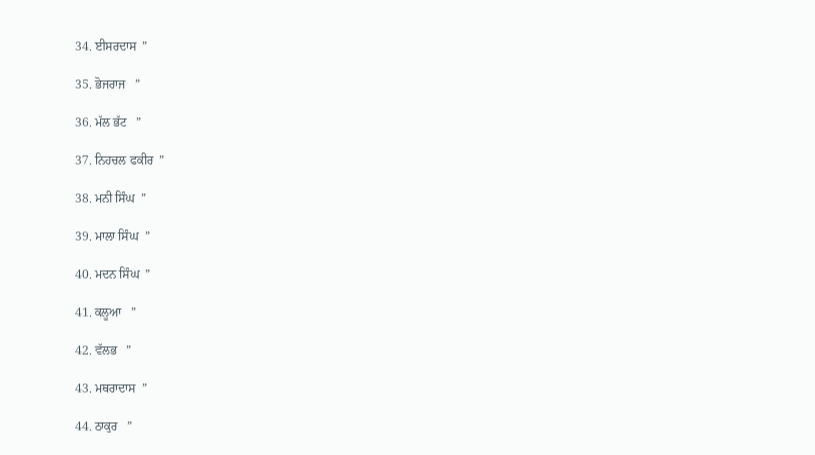34. ਈਸਰਦਾਸ  ”

35. ਭੋਜਰਾਜ   ”

36. ਮੱਲ ਭੱਟ   ”

37. ਨਿਹਚਲ ਫਕੀਰ  ”

38. ਮਨੀ ਸਿੰਘ  ”

39. ਮਾਲਾ ਸਿੰਘ  ”

40. ਮਦਨ ਸਿੰਘ  ”

41. ਕਲੂਆ   ”

42. ਵੱਲਭ   ”

43. ਮਥਰਾਦਾਸ  ”

44. ਠਾਕੁਰ   ”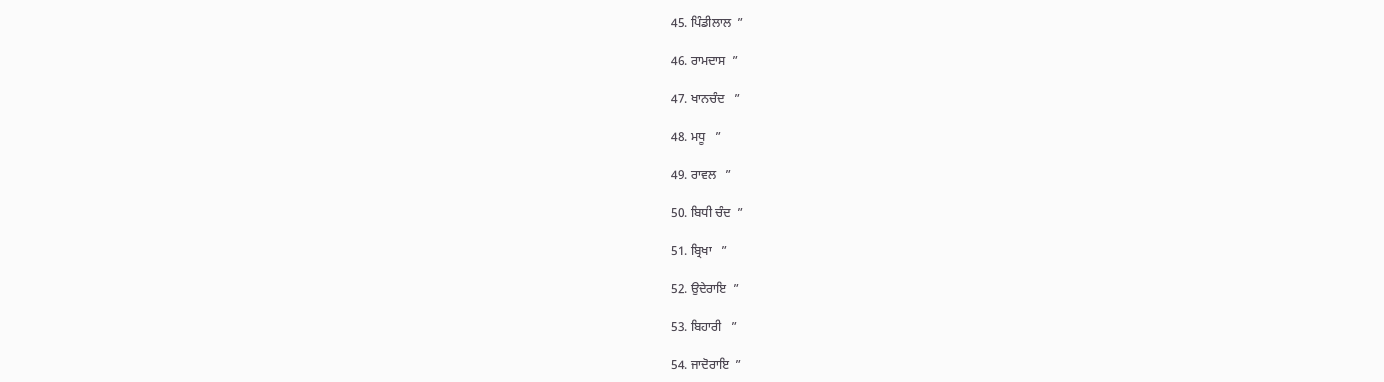45. ਪਿੰਡੀਲਾਲ  ”

46. ਰਾਮਦਾਸ  ”

47. ਖਾਨਚੰਦ   ”

48. ਮਧੂ   ”

49. ਰਾਵਲ   ”

50. ਬਿਧੀ ਚੰਦ  ”

51. ਬ੍ਰਿਖਾ   ”

52. ਉਦੇਰਾਇ  ”

53. ਬਿਹਾਰੀ   ”

54. ਜਾਦੋਰਾਇ  ”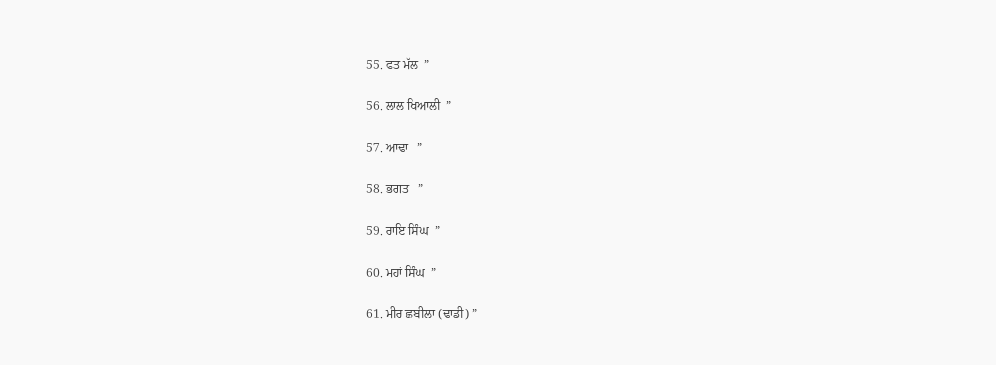55. ਫਤ ਮੱਲ  ”

56. ਲਾਲ ਖਿਆਲੀ  ”

57. ਆਢਾ   ”

58. ਭਗਤ   ”

59. ਰਾਇ ਸਿੰਘ  ”

60. ਮਹਾਂ ਸਿੰਘ  ”

61. ਮੀਰ ਛਬੀਲਾ (ਢਾਡੀ) ”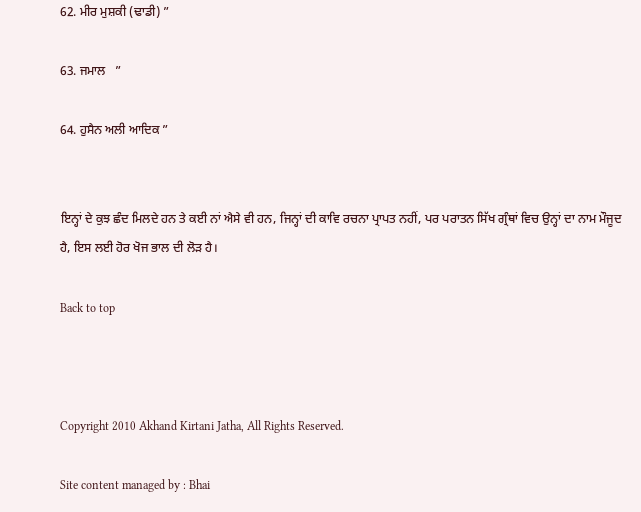62. ਮੀਰ ਮੁਸ਼ਕੀ (ਢਾਡੀ) ”

63. ਜਮਾਲ   ”

64. ਹੁਸੈਨ ਅਲੀ ਆਦਿਕ ”


ਇਨ੍ਹਾਂ ਦੇ ਕੁਝ ਛੰਦ ਮਿਲਦੇ ਹਨ ਤੇ ਕਈ ਨਾਂ ਐਸੇ ਵੀ ਹਨ, ਜਿਨ੍ਹਾਂ ਦੀ ਕਾਵਿ ਰਚਨਾ ਪ੍ਰਾਪਤ ਨਹੀਂ, ਪਰ ਪਰਾਤਨ ਸਿੱਖ ਗ੍ਰੰਥਾਂ ਵਿਚ ਉਨ੍ਹਾਂ ਦਾ ਨਾਮ ਮੌਜੂਦ ਹੈ, ਇਸ ਲਈ ਹੋਰ ਖੋਜ ਭਾਲ ਦੀ ਲੋੜ ਹੈ।

Back to top



Copyright 2010 Akhand Kirtani Jatha, All Rights Reserved.

Site content managed by : Bhai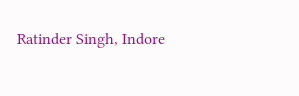Ratinder Singh, Indore